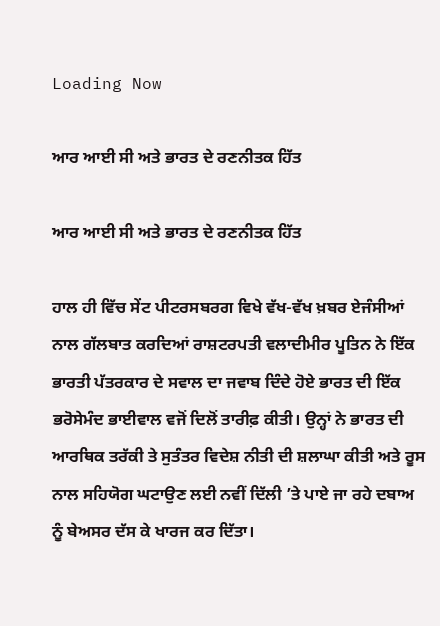Loading Now

ਆਰ ਆਈ ਸੀ ਅਤੇ ਭਾਰਤ ਦੇ ਰਣਨੀਤਕ ਹਿੱਤ

ਆਰ ਆਈ ਸੀ ਅਤੇ ਭਾਰਤ ਦੇ ਰਣਨੀਤਕ ਹਿੱਤ

ਹਾਲ ਹੀ ਵਿੱਚ ਸੇਂਟ ਪੀਟਰਸਬਰਗ ਵਿਖੇ ਵੱਖ-ਵੱਖ ਖ਼ਬਰ ਏਜੰਸੀਆਂ ਨਾਲ ਗੱਲਬਾਤ ਕਰਦਿਆਂ ਰਾਸ਼ਟਰਪਤੀ ਵਲਾਦੀਮੀਰ ਪੂਤਿਨ ਨੇ ਇੱਕ ਭਾਰਤੀ ਪੱਤਰਕਾਰ ਦੇ ਸਵਾਲ ਦਾ ਜਵਾਬ ਦਿੰਦੇ ਹੋਏ ਭਾਰਤ ਦੀ ਇੱਕ ਭਰੋਸੇਮੰਦ ਭਾਈਵਾਲ ਵਜੋਂ ਦਿਲੋਂ ਤਾਰੀਫ਼ ਕੀਤੀ। ਉਨ੍ਹਾਂ ਨੇ ਭਾਰਤ ਦੀ ਆਰਥਿਕ ਤਰੱਕੀ ਤੇ ਸੁਤੰਤਰ ਵਿਦੇਸ਼ ਨੀਤੀ ਦੀ ਸ਼ਲਾਘਾ ਕੀਤੀ ਅਤੇ ਰੂਸ ਨਾਲ ਸਹਿਯੋਗ ਘਟਾਉਣ ਲਈ ਨਵੀਂ ਦਿੱਲੀ ’ਤੇ ਪਾਏ ਜਾ ਰਹੇ ਦਬਾਅ ਨੂੰ ਬੇਅਸਰ ਦੱਸ ਕੇ ਖਾਰਜ ਕਰ ਦਿੱਤਾ।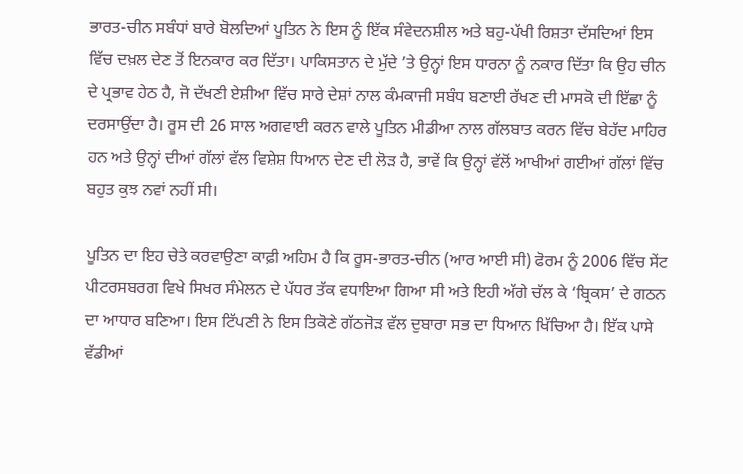ਭਾਰਤ-ਚੀਨ ਸਬੰਧਾਂ ਬਾਰੇ ਬੋਲਦਿਆਂ ਪੂਤਿਨ ਨੇ ਇਸ ਨੂੰ ਇੱਕ ਸੰਵੇਦਨਸ਼ੀਲ ਅਤੇ ਬਹੁ-ਪੱਖੀ ਰਿਸ਼ਤਾ ਦੱਸਦਿਆਂ ਇਸ ਵਿੱਚ ਦਖ਼ਲ ਦੇਣ ਤੋਂ ਇਨਕਾਰ ਕਰ ਦਿੱਤਾ। ਪਾਕਿਸਤਾਨ ਦੇ ਮੁੱਦੇ ’ਤੇ ਉਨ੍ਹਾਂ ਇਸ ਧਾਰਨਾ ਨੂੰ ਨਕਾਰ ਦਿੱਤਾ ਕਿ ਉਹ ਚੀਨ ਦੇ ਪ੍ਰਭਾਵ ਹੇਠ ਹੈ, ਜੋ ਦੱਖਣੀ ਏਸ਼ੀਆ ਵਿੱਚ ਸਾਰੇ ਦੇਸ਼ਾਂ ਨਾਲ ਕੰਮਕਾਜੀ ਸਬੰਧ ਬਣਾਈ ਰੱਖਣ ਦੀ ਮਾਸਕੋ ਦੀ ਇੱਛਾ ਨੂੰ ਦਰਸਾਉਂਦਾ ਹੈ। ਰੂਸ ਦੀ 26 ਸਾਲ ਅਗਵਾਈ ਕਰਨ ਵਾਲੇ ਪੂਤਿਨ ਮੀਡੀਆ ਨਾਲ ਗੱਲਬਾਤ ਕਰਨ ਵਿੱਚ ਬੇਹੱਦ ਮਾਹਿਰ ਹਨ ਅਤੇ ਉਨ੍ਹਾਂ ਦੀਆਂ ਗੱਲਾਂ ਵੱਲ ਵਿਸ਼ੇਸ਼ ਧਿਆਨ ਦੇਣ ਦੀ ਲੋੜ ਹੈ, ਭਾਵੇਂ ਕਿ ਉਨ੍ਹਾਂ ਵੱਲੋਂ ਆਖੀਆਂ ਗਈਆਂ ਗੱਲਾਂ ਵਿੱਚ ਬਹੁਤ ਕੁਝ ਨਵਾਂ ਨਹੀਂ ਸੀ।

ਪੂਤਿਨ ਦਾ ਇਹ ਚੇਤੇ ਕਰਵਾਉਣਾ ਕਾਫ਼ੀ ਅਹਿਮ ਹੈ ਕਿ ਰੂਸ-ਭਾਰਤ-ਚੀਨ (ਆਰ ਆਈ ਸੀ) ਫੋਰਮ ਨੂੰ 2006 ਵਿੱਚ ਸੇਂਟ ਪੀਟਰਸਬਰਗ ਵਿਖੇ ਸਿਖਰ ਸੰਮੇਲਨ ਦੇ ਪੱਧਰ ਤੱਕ ਵਧਾਇਆ ਗਿਆ ਸੀ ਅਤੇ ਇਹੀ ਅੱਗੇ ਚੱਲ ਕੇ ‘ਬ੍ਰਿਕਸ’ ਦੇ ਗਠਨ ਦਾ ਆਧਾਰ ਬਣਿਆ। ਇਸ ਟਿੱਪਣੀ ਨੇ ਇਸ ਤਿਕੋਣੇ ਗੱਠਜੋੜ ਵੱਲ ਦੁਬਾਰਾ ਸਭ ਦਾ ਧਿਆਨ ਖਿੱਚਿਆ ਹੈ। ਇੱਕ ਪਾਸੇ ਵੱਡੀਆਂ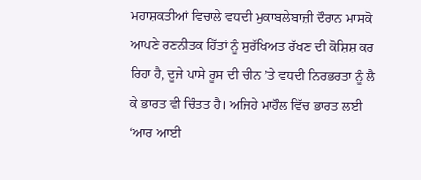ਮਹਾਸ਼ਕਤੀਆਂ ਵਿਚਾਲੇ ਵਧਦੀ ਮੁਕਾਬਲੇਬਾਜ਼ੀ ਦੌਰਾਨ ਮਾਸਕੋ ਆਪਣੇ ਰਣਨੀਤਕ ਹਿੱਤਾਂ ਨੂੰ ਸੁਰੱਖਿਅਤ ਰੱਖਣ ਦੀ ਕੋਸ਼ਿਸ਼ ਕਰ ਰਿਹਾ ਹੈ, ਦੂਜੇ ਪਾਸੇ ਰੂਸ ਦੀ ਚੀਨ ’ਤੇ ਵਧਦੀ ਨਿਰਭਰਤਾ ਨੂੰ ਲੈ ਕੇ ਭਾਰਤ ਵੀ ਚਿੰਤਤ ਹੈ। ਅਜਿਹੇ ਮਾਹੌਲ ਵਿੱਚ ਭਾਰਤ ਲਈ ‘ਆਰ ਆਈ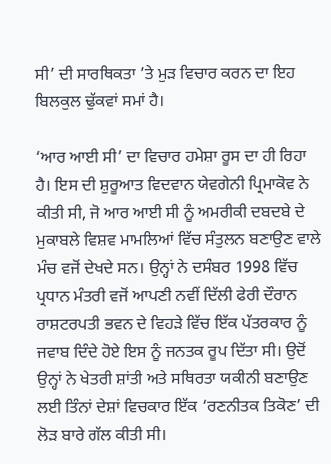ਸੀ’ ਦੀ ਸਾਰਥਿਕਤਾ ’ਤੇ ਮੁੜ ਵਿਚਾਰ ਕਰਨ ਦਾ ਇਹ ਬਿਲਕੁਲ ਢੁੱਕਵਾਂ ਸਮਾਂ ਹੈ।

‘ਆਰ ਆਈ ਸੀ’ ਦਾ ਵਿਚਾਰ ਹਮੇਸ਼ਾ ਰੂਸ ਦਾ ਹੀ ਰਿਹਾ ਹੈ। ਇਸ ਦੀ ਸ਼ੁਰੂਆਤ ਵਿਦਵਾਨ ਯੇਵਗੇਨੀ ਪ੍ਰਿਮਾਕੋਵ ਨੇ ਕੀਤੀ ਸੀ, ਜੋ ਆਰ ਆਈ ਸੀ ਨੂੰ ਅਮਰੀਕੀ ਦਬਦਬੇ ਦੇ ਮੁਕਾਬਲੇ ਵਿਸ਼ਵ ਮਾਮਲਿਆਂ ਵਿੱਚ ਸੰਤੁਲਨ ਬਣਾਉਣ ਵਾਲੇ ਮੰਚ ਵਜੋਂ ਦੇਖਦੇ ਸਨ। ਉਨ੍ਹਾਂ ਨੇ ਦਸੰਬਰ 1998 ਵਿੱਚ ਪ੍ਰਧਾਨ ਮੰਤਰੀ ਵਜੋਂ ਆਪਣੀ ਨਵੀਂ ਦਿੱਲੀ ਫੇਰੀ ਦੌਰਾਨ ਰਾਸ਼ਟਰਪਤੀ ਭਵਨ ਦੇ ਵਿਹੜੇ ਵਿੱਚ ਇੱਕ ਪੱਤਰਕਾਰ ਨੂੰ ਜਵਾਬ ਦਿੰਦੇ ਹੋਏ ਇਸ ਨੂੰ ਜਨਤਕ ਰੂਪ ਦਿੱਤਾ ਸੀ। ਉਦੋਂ ਉਨ੍ਹਾਂ ਨੇ ਖੇਤਰੀ ਸ਼ਾਂਤੀ ਅਤੇ ਸਥਿਰਤਾ ਯਕੀਨੀ ਬਣਾਉਣ ਲਈ ਤਿੰਨਾਂ ਦੇਸ਼ਾਂ ਵਿਚਕਾਰ ਇੱਕ ‘ਰਣਨੀਤਕ ਤਿਕੋਣ’ ਦੀ ਲੋੜ ਬਾਰੇ ਗੱਲ ਕੀਤੀ ਸੀ।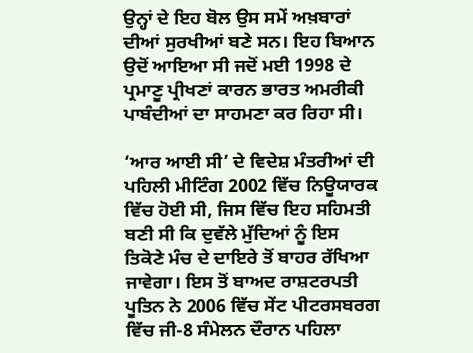ਉਨ੍ਹਾਂ ਦੇ ਇਹ ਬੋਲ ਉਸ ਸਮੇਂ ਅਖ਼ਬਾਰਾਂ ਦੀਆਂ ਸੁਰਖੀਆਂ ਬਣੇ ਸਨ। ਇਹ ਬਿਆਨ ਉਦੋਂ ਆਇਆ ਸੀ ਜਦੋਂ ਮਈ 1998 ਦੇ ਪ੍ਰਮਾਣੂ ਪ੍ਰੀਖਣਾਂ ਕਾਰਨ ਭਾਰਤ ਅਮਰੀਕੀ ਪਾਬੰਦੀਆਂ ਦਾ ਸਾਹਮਣਾ ਕਰ ਰਿਹਾ ਸੀ।

‘ਆਰ ਆਈ ਸੀ’ ਦੇ ਵਿਦੇਸ਼ ਮੰਤਰੀਆਂ ਦੀ ਪਹਿਲੀ ਮੀਟਿੰਗ 2002 ਵਿੱਚ ਨਿਊਯਾਰਕ ਵਿੱਚ ਹੋਈ ਸੀ, ਜਿਸ ਵਿੱਚ ਇਹ ਸਹਿਮਤੀ ਬਣੀ ਸੀ ਕਿ ਦੁਵੱਲੇ ਮੁੱਦਿਆਂ ਨੂੰ ਇਸ ਤਿਕੋਣੇ ਮੰਚ ਦੇ ਦਾਇਰੇ ਤੋਂ ਬਾਹਰ ਰੱਖਿਆ ਜਾਵੇਗਾ। ਇਸ ਤੋਂ ਬਾਅਦ ਰਾਸ਼ਟਰਪਤੀ ਪੂਤਿਨ ਨੇ 2006 ਵਿੱਚ ਸੇਂਟ ਪੀਟਰਸਬਰਗ ਵਿੱਚ ਜੀ-8 ਸੰਮੇਲਨ ਦੌਰਾਨ ਪਹਿਲਾ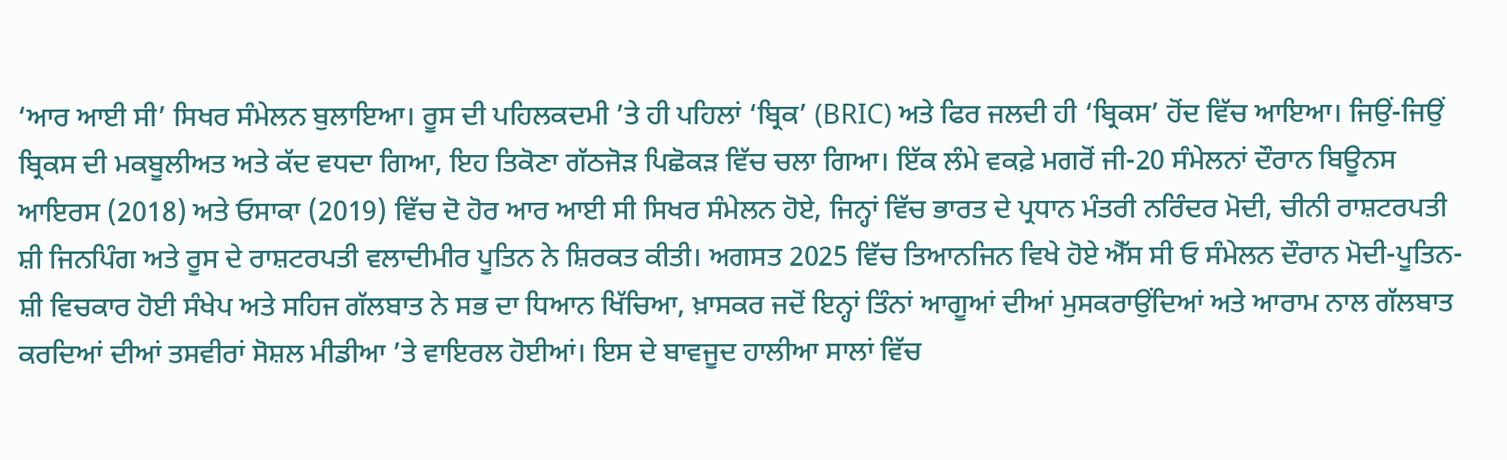‘ਆਰ ਆਈ ਸੀ’ ਸਿਖਰ ਸੰਮੇਲਨ ਬੁਲਾਇਆ। ਰੂਸ ਦੀ ਪਹਿਲਕਦਮੀ ’ਤੇ ਹੀ ਪਹਿਲਾਂ ‘ਬ੍ਰਿਕ’ (BRIC) ਅਤੇ ਫਿਰ ਜਲਦੀ ਹੀ ‘ਬ੍ਰਿਕਸ’ ਹੋਂਦ ਵਿੱਚ ਆਇਆ। ਜਿਉਂ-ਜਿਉਂ ਬ੍ਰਿਕਸ ਦੀ ਮਕਬੂਲੀਅਤ ਅਤੇ ਕੱਦ ਵਧਦਾ ਗਿਆ, ਇਹ ਤਿਕੋਣਾ ਗੱਠਜੋੜ ਪਿਛੋਕੜ ਵਿੱਚ ਚਲਾ ਗਿਆ। ਇੱਕ ਲੰਮੇ ਵਕਫ਼ੇ ਮਗਰੋਂ ਜੀ-20 ਸੰਮੇਲਨਾਂ ਦੌਰਾਨ ਬਿਊਨਸ ਆਇਰਸ (2018) ਅਤੇ ਓਸਾਕਾ (2019) ਵਿੱਚ ਦੋ ਹੋਰ ਆਰ ਆਈ ਸੀ ਸਿਖਰ ਸੰਮੇਲਨ ਹੋਏ, ਜਿਨ੍ਹਾਂ ਵਿੱਚ ਭਾਰਤ ਦੇ ਪ੍ਰਧਾਨ ਮੰਤਰੀ ਨਰਿੰਦਰ ਮੋਦੀ, ਚੀਨੀ ਰਾਸ਼ਟਰਪਤੀ ਸ਼ੀ ਜਿਨਪਿੰਗ ਅਤੇ ਰੂਸ ਦੇ ਰਾਸ਼ਟਰਪਤੀ ਵਲਾਦੀਮੀਰ ਪੂਤਿਨ ਨੇ ਸ਼ਿਰਕਤ ਕੀਤੀ। ਅਗਸਤ 2025 ਵਿੱਚ ਤਿਆਨਜਿਨ ਵਿਖੇ ਹੋਏ ਐੱਸ ਸੀ ਓ ਸੰਮੇਲਨ ਦੌਰਾਨ ਮੋਦੀ-ਪੂਤਿਨ-ਸ਼ੀ ਵਿਚਕਾਰ ਹੋਈ ਸੰਖੇਪ ਅਤੇ ਸਹਿਜ ਗੱਲਬਾਤ ਨੇ ਸਭ ਦਾ ਧਿਆਨ ਖਿੱਚਿਆ, ਖ਼ਾਸਕਰ ਜਦੋਂ ਇਨ੍ਹਾਂ ਤਿੰਨਾਂ ਆਗੂਆਂ ਦੀਆਂ ਮੁਸਕਰਾਉਂਦਿਆਂ ਅਤੇ ਆਰਾਮ ਨਾਲ ਗੱਲਬਾਤ ਕਰਦਿਆਂ ਦੀਆਂ ਤਸਵੀਰਾਂ ਸੋਸ਼ਲ ਮੀਡੀਆ ’ਤੇ ਵਾਇਰਲ ਹੋਈਆਂ। ਇਸ ਦੇ ਬਾਵਜੂਦ ਹਾਲੀਆ ਸਾਲਾਂ ਵਿੱਚ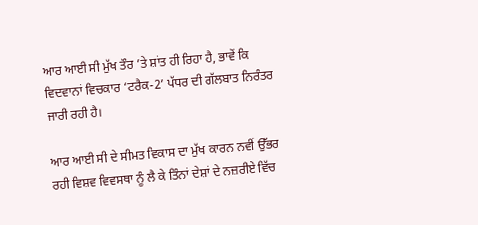ਆਰ ਆਈ ਸੀ ਮੁੱਖ ਤੌਰ ’ਤੇ ਸ਼ਾਂਤ ਹੀ ਰਿਹਾ ਹੈ, ਭਾਵੇਂ ਕਿ ਵਿਦਵਾਨਾਂ ਵਿਚਕਾਰ ‘ਟਰੈਕ-2’ ਪੱਧਰ ਦੀ ਗੱਲਬਾਤ ਨਿਰੰਤਰ ਜਾਰੀ ਰਹੀ ਹੈ।

ਆਰ ਆਈ ਸੀ ਦੇ ਸੀਮਤ ਵਿਕਾਸ ਦਾ ਮੁੱਖ ਕਾਰਨ ਨਵੀਂ ਉੱਭਰ ਰਹੀ ਵਿਸ਼ਵ ਵਿਵਸਥਾ ਨੂੰ ਲੈ ਕੇ ਤਿੰਨਾਂ ਦੇਸ਼ਾਂ ਦੇ ਨਜ਼ਰੀਏ ਵਿੱਚ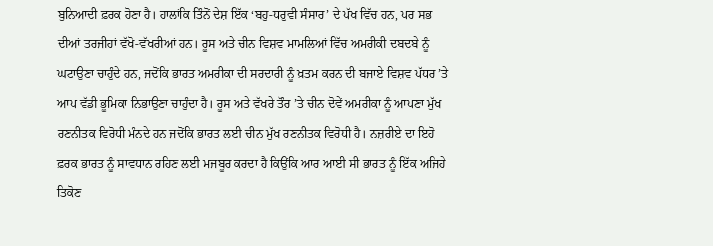ਬੁਨਿਆਦੀ ਫ਼ਰਕ ਹੋਣਾ ਹੈ। ਹਾਲਾਂਕਿ ਤਿੰਨੋਂ ਦੇਸ਼ ਇੱਕ ‘ਬਹੁ-ਧਰੁਵੀ ਸੰਸਾਰ’ ਦੇ ਪੱਖ ਵਿੱਚ ਹਨ, ਪਰ ਸਭ ਦੀਆਂ ਤਰਜੀਹਾਂ ਵੱਖੋ-ਵੱਖਰੀਆਂ ਹਨ। ਰੂਸ ਅਤੇ ਚੀਨ ਵਿਸ਼ਵ ਮਾਮਲਿਆਂ ਵਿੱਚ ਅਮਰੀਕੀ ਦਬਦਬੇ ਨੂੰ ਘਟਾਉਣਾ ਚਾਹੁੰਦੇ ਹਨ, ਜਦੋਂਕਿ ਭਾਰਤ ਅਮਰੀਕਾ ਦੀ ਸਰਦਾਰੀ ਨੂੰ ਖ਼ਤਮ ਕਰਨ ਦੀ ਬਜਾਏ ਵਿਸ਼ਵ ਪੱਧਰ ’ਤੇ ਆਪ ਵੱਡੀ ਭੂਮਿਕਾ ਨਿਭਾਉਣਾ ਚਾਹੁੰਦਾ ਹੈ। ਰੂਸ ਅਤੇ ਵੱਖਰੇ ਤੌਰ ’ਤੇ ਚੀਨ ਦੋਵੇਂ ਅਮਰੀਕਾ ਨੂੰ ਆਪਣਾ ਮੁੱਖ ਰਣਨੀਤਕ ਵਿਰੋਧੀ ਮੰਨਦੇ ਹਨ ਜਦੋਂਕਿ ਭਾਰਤ ਲਈ ਚੀਨ ਮੁੱਖ ਰਣਨੀਤਕ ਵਿਰੋਧੀ ਹੈ। ਨਜ਼ਰੀਏ ਦਾ ਇਹੋ ਫ਼ਰਕ ਭਾਰਤ ਨੂੰ ਸਾਵਧਾਨ ਰਹਿਣ ਲਈ ਮਜਬੂਰ ਕਰਦਾ ਹੈ ਕਿਉਂਕਿ ਆਰ ਆਈ ਸੀ ਭਾਰਤ ਨੂੰ ਇੱਕ ਅਜਿਹੇ ਤਿਕੋਣ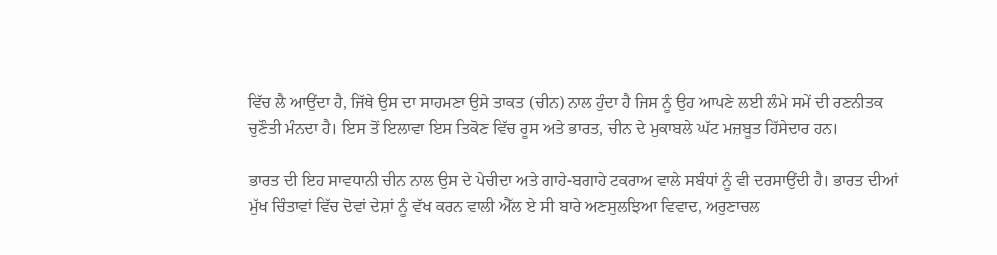ਵਿੱਚ ਲੈ ਆਉਂਦਾ ਹੈ, ਜਿੱਥੇ ਉਸ ਦਾ ਸਾਹਮਣਾ ਉਸੇ ਤਾਕਤ (ਚੀਨ) ਨਾਲ ਹੁੰਦਾ ਹੈ ਜਿਸ ਨੂੰ ਉਹ ਆਪਣੇ ਲਈ ਲੰਮੇ ਸਮੇਂ ਦੀ ਰਣਨੀਤਕ ਚੁਣੌਤੀ ਮੰਨਦਾ ਹੈ। ਇਸ ਤੋਂ ਇਲਾਵਾ ਇਸ ਤਿਕੋਣ ਵਿੱਚ ਰੂਸ ਅਤੇ ਭਾਰਤ, ਚੀਨ ਦੇ ਮੁਕਾਬਲੇ ਘੱਟ ਮਜ਼ਬੂਤ ਹਿੱਸੇਦਾਰ ਹਨ।

ਭਾਰਤ ਦੀ ਇਹ ਸਾਵਧਾਨੀ ਚੀਨ ਨਾਲ ਉਸ ਦੇ ਪੇਚੀਦਾ ਅਤੇ ਗਾਹੇ-ਬਗਾਹੇ ਟਕਰਾਅ ਵਾਲੇ ਸਬੰਧਾਂ ਨੂੰ ਵੀ ਦਰਸਾਉਂਦੀ ਹੈ। ਭਾਰਤ ਦੀਆਂ ਮੁੱਖ ਚਿੰਤਾਵਾਂ ਵਿੱਚ ਦੋਵਾਂ ਦੇਸ਼ਾਂ ਨੂੰ ਵੱਖ ਕਰਨ ਵਾਲੀ ਐੱਲ ਏ ਸੀ ਬਾਰੇ ਅਣਸੁਲਝਿਆ ਵਿਵਾਦ, ਅਰੁਣਾਚਲ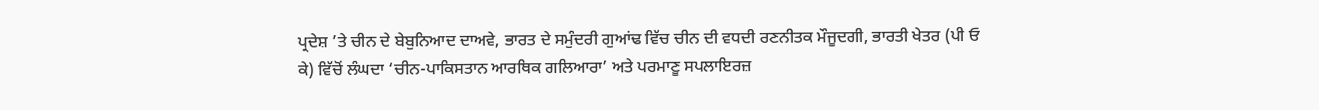ਪ੍ਰਦੇਸ਼ ’ਤੇ ਚੀਨ ਦੇ ਬੇਬੁਨਿਆਦ ਦਾਅਵੇ, ਭਾਰਤ ਦੇ ਸਮੁੰਦਰੀ ਗੁਆਂਢ ਵਿੱਚ ਚੀਨ ਦੀ ਵਧਦੀ ਰਣਨੀਤਕ ਮੌਜੂਦਗੀ, ਭਾਰਤੀ ਖੇਤਰ (ਪੀ ਓ ਕੇ) ਵਿੱਚੋਂ ਲੰਘਦਾ ‘ਚੀਨ-ਪਾਕਿਸਤਾਨ ਆਰਥਿਕ ਗਲਿਆਰਾ’ ਅਤੇ ਪਰਮਾਣੂ ਸਪਲਾਇਰਜ਼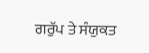ਗਰੁੱਪ ਤੇ ਸੰਯੁਕਤ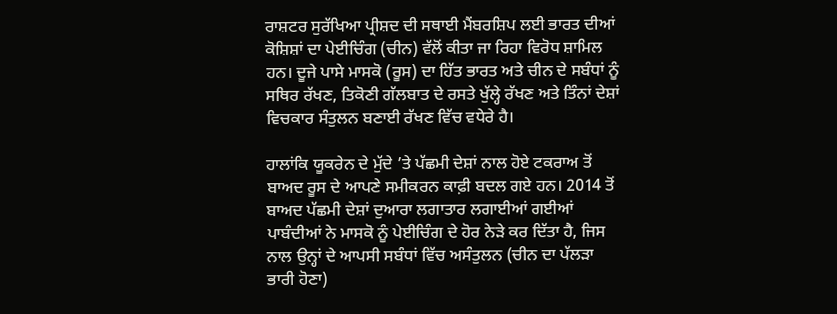ਰਾਸ਼ਟਰ ਸੁਰੱਖਿਆ ਪ੍ਰੀਸ਼ਦ ਦੀ ਸਥਾਈ ਮੈਂਬਰਸ਼ਿਪ ਲਈ ਭਾਰਤ ਦੀਆਂ ਕੋਸ਼ਿਸ਼ਾਂ ਦਾ ਪੇਈਚਿੰਗ (ਚੀਨ) ਵੱਲੋਂ ਕੀਤਾ ਜਾ ਰਿਹਾ ਵਿਰੋਧ ਸ਼ਾਮਿਲ ਹਨ। ਦੂਜੇ ਪਾਸੇ ਮਾਸਕੋ (ਰੂਸ) ਦਾ ਹਿੱਤ ਭਾਰਤ ਅਤੇ ਚੀਨ ਦੇ ਸਬੰਧਾਂ ਨੂੰ ਸਥਿਰ ਰੱਖਣ, ਤਿਕੋਣੀ ਗੱਲਬਾਤ ਦੇ ਰਸਤੇ ਖੁੱਲ੍ਹੇ ਰੱਖਣ ਅਤੇ ਤਿੰਨਾਂ ਦੇਸ਼ਾਂ ਵਿਚਕਾਰ ਸੰਤੁਲਨ ਬਣਾਈ ਰੱਖਣ ਵਿੱਚ ਵਧੇਰੇ ਹੈ।

ਹਾਲਾਂਕਿ ਯੂਕਰੇਨ ਦੇ ਮੁੱਦੇ ’ਤੇ ਪੱਛਮੀ ਦੇਸ਼ਾਂ ਨਾਲ ਹੋਏ ਟਕਰਾਅ ਤੋਂ ਬਾਅਦ ਰੂਸ ਦੇ ਆਪਣੇ ਸਮੀਕਰਨ ਕਾਫ਼ੀ ਬਦਲ ਗਏ ਹਨ। 2014 ਤੋਂ ਬਾਅਦ ਪੱਛਮੀ ਦੇਸ਼ਾਂ ਦੁਆਰਾ ਲਗਾਤਾਰ ਲਗਾਈਆਂ ਗਈਆਂ ਪਾਬੰਦੀਆਂ ਨੇ ਮਾਸਕੋ ਨੂੰ ਪੇਈਚਿੰਗ ਦੇ ਹੋਰ ਨੇੜੇ ਕਰ ਦਿੱਤਾ ਹੈ, ਜਿਸ ਨਾਲ ਉਨ੍ਹਾਂ ਦੇ ਆਪਸੀ ਸਬੰਧਾਂ ਵਿੱਚ ਅਸੰਤੁਲਨ (ਚੀਨ ਦਾ ਪੱਲੜਾ ਭਾਰੀ ਹੋਣਾ)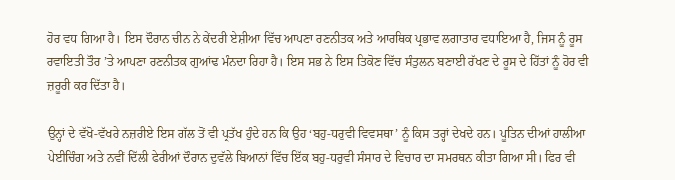ਹੋਰ ਵਧ ਗਿਆ ਹੈ। ਇਸ ਦੌਰਾਨ ਚੀਨ ਨੇ ਕੇਂਦਰੀ ਏਸ਼ੀਆ ਵਿੱਚ ਆਪਣਾ ਰਣਨੀਤਕ ਅਤੇ ਆਰਥਿਕ ਪ੍ਰਭਾਵ ਲਗਾਤਾਰ ਵਧਾਇਆ ਹੈ, ਜਿਸ ਨੂੰ ਰੂਸ ਰਵਾਇਤੀ ਤੌਰ ’ਤੇ ਆਪਣਾ ਰਣਨੀਤਕ ਗੁਆਂਢ ਮੰਨਦਾ ਰਿਹਾ ਹੈ। ਇਸ ਸਭ ਨੇ ਇਸ ਤਿਕੋਣ ਵਿੱਚ ਸੰਤੁਲਨ ਬਣਾਈ ਰੱਖਣ ਦੇ ਰੂਸ ਦੇ ਹਿੱਤਾਂ ਨੂੰ ਹੋਰ ਵੀ ਜ਼ਰੂਰੀ ਕਰ ਦਿੱਤਾ ਹੈ।

ਉਨ੍ਹਾਂ ਦੇ ਵੱਖੋ-ਵੱਖਰੇ ਨਜ਼ਰੀਏ ਇਸ ਗੱਲ ਤੋਂ ਵੀ ਪ੍ਰਤੱਖ ਹੁੰਦੇ ਹਨ ਕਿ ਉਹ ‘ਬਹੁ-ਧਰੁਵੀ ਵਿਵਸਥਾ’ ਨੂੰ ਕਿਸ ਤਰ੍ਹਾਂ ਦੇਖਦੇ ਹਨ। ਪੂਤਿਨ ਦੀਆਂ ਹਾਲੀਆ ਪੇਈਚਿੰਗ ਅਤੇ ਨਵੀਂ ਦਿੱਲੀ ਫੇਰੀਆਂ ਦੌਰਾਨ ਦੁਵੱਲੇ ਬਿਆਨਾਂ ਵਿੱਚ ਇੱਕ ਬਹੁ-ਧਰੁਵੀ ਸੰਸਾਰ ਦੇ ਵਿਚਾਰ ਦਾ ਸਮਰਥਨ ਕੀਤਾ ਗਿਆ ਸੀ। ਫਿਰ ਵੀ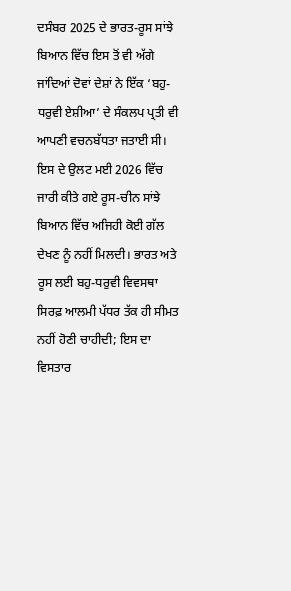ਦਸੰਬਰ 2025 ਦੇ ਭਾਰਤ-ਰੂਸ ਸਾਂਝੇ ਬਿਆਨ ਵਿੱਚ ਇਸ ਤੋਂ ਵੀ ਅੱਗੇ ਜਾਂਦਿਆਂ ਦੋਵਾਂ ਦੇਸ਼ਾਂ ਨੇ ਇੱਕ ‘ਬਹੁ-ਧਰੁਵੀ ਏਸ਼ੀਆ’ ਦੇ ਸੰਕਲਪ ਪ੍ਰਤੀ ਵੀ ਆਪਣੀ ਵਚਨਬੱਧਤਾ ਜਤਾਈ ਸੀ। ਇਸ ਦੇ ਉਲਟ ਮਈ 2026 ਵਿੱਚ ਜਾਰੀ ਕੀਤੇ ਗਏ ਰੂਸ-ਚੀਨ ਸਾਂਝੇ ਬਿਆਨ ਵਿੱਚ ਅਜਿਹੀ ਕੋਈ ਗੱਲ ਦੇਖਣ ਨੂੰ ਨਹੀਂ ਮਿਲਦੀ। ਭਾਰਤ ਅਤੇ ਰੂਸ ਲਈ ਬਹੁ-ਧਰੁਵੀ ਵਿਵਸਥਾ ਸਿਰਫ਼ ਆਲਮੀ ਪੱਧਰ ਤੱਕ ਹੀ ਸੀਮਤ ਨਹੀਂ ਹੋਣੀ ਚਾਹੀਦੀ; ਇਸ ਦਾ ਵਿਸਤਾਰ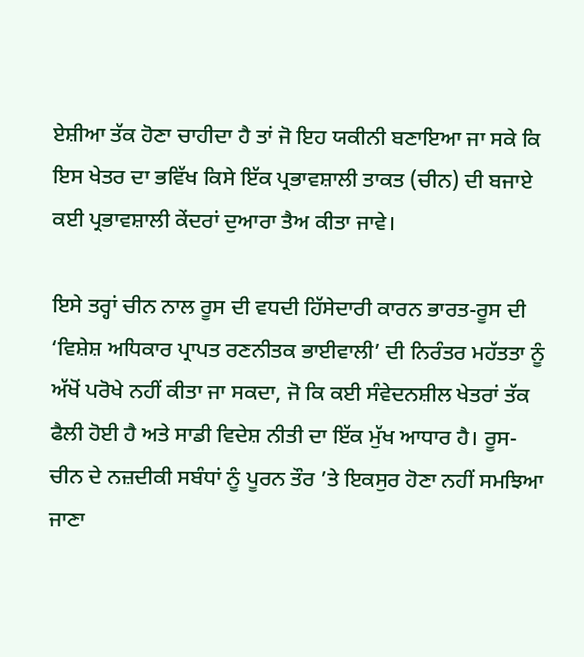ਏਸ਼ੀਆ ਤੱਕ ਹੋਣਾ ਚਾਹੀਦਾ ਹੈ ਤਾਂ ਜੋ ਇਹ ਯਕੀਨੀ ਬਣਾਇਆ ਜਾ ਸਕੇ ਕਿ ਇਸ ਖੇਤਰ ਦਾ ਭਵਿੱਖ ਕਿਸੇ ਇੱਕ ਪ੍ਰਭਾਵਸ਼ਾਲੀ ਤਾਕਤ (ਚੀਨ) ਦੀ ਬਜਾਏ ਕਈ ਪ੍ਰਭਾਵਸ਼ਾਲੀ ਕੇਂਦਰਾਂ ਦੁਆਰਾ ਤੈਅ ਕੀਤਾ ਜਾਵੇ।

ਇਸੇ ਤਰ੍ਹਾਂ ਚੀਨ ਨਾਲ ਰੂਸ ਦੀ ਵਧਦੀ ਹਿੱਸੇਦਾਰੀ ਕਾਰਨ ਭਾਰਤ-ਰੂਸ ਦੀ ‘ਵਿਸ਼ੇਸ਼ ਅਧਿਕਾਰ ਪ੍ਰਾਪਤ ਰਣਨੀਤਕ ਭਾਈਵਾਲੀ’ ਦੀ ਨਿਰੰਤਰ ਮਹੱਤਤਾ ਨੂੰ ਅੱਖੋਂ ਪਰੋਖੇ ਨਹੀਂ ਕੀਤਾ ਜਾ ਸਕਦਾ, ਜੋ ਕਿ ਕਈ ਸੰਵੇਦਨਸ਼ੀਲ ਖੇਤਰਾਂ ਤੱਕ ਫੈਲੀ ਹੋਈ ਹੈ ਅਤੇ ਸਾਡੀ ਵਿਦੇਸ਼ ਨੀਤੀ ਦਾ ਇੱਕ ਮੁੱਖ ਆਧਾਰ ਹੈ। ਰੂਸ-ਚੀਨ ਦੇ ਨਜ਼ਦੀਕੀ ਸਬੰਧਾਂ ਨੂੰ ਪੂਰਨ ਤੌਰ ’ਤੇ ਇਕਸੁਰ ਹੋਣਾ ਨਹੀਂ ਸਮਝਿਆ ਜਾਣਾ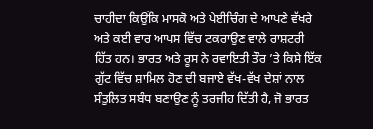ਚਾਹੀਦਾ ਕਿਉਂਕਿ ਮਾਸਕੋ ਅਤੇ ਪੇਈਚਿੰਗ ਦੇ ਆਪਣੇ ਵੱਖਰੇ ਅਤੇ ਕਈ ਵਾਰ ਆਪਸ ਵਿੱਚ ਟਕਰਾਉਣ ਵਾਲੇ ਰਾਸ਼ਟਰੀ ਹਿੱਤ ਹਨ। ਭਾਰਤ ਅਤੇ ਰੂਸ ਨੇ ਰਵਾਇਤੀ ਤੌਰ ’ਤੇ ਕਿਸੇ ਇੱਕ ਗੁੱਟ ਵਿੱਚ ਸ਼ਾਮਿਲ ਹੋਣ ਦੀ ਬਜਾਏ ਵੱਖ-ਵੱਖ ਦੇਸ਼ਾਂ ਨਾਲ ਸੰਤੁਲਿਤ ਸਬੰਧ ਬਣਾਉਣ ਨੂੰ ਤਰਜੀਹ ਦਿੱਤੀ ਹੈ, ਜੋ ਭਾਰਤ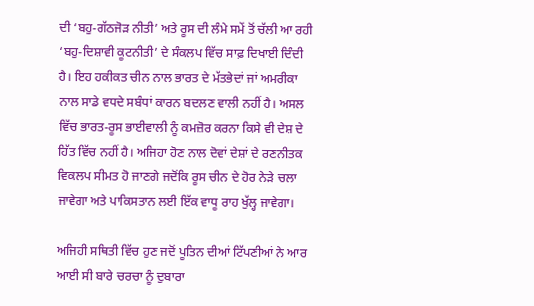ਦੀ ‘ਬਹੁ-ਗੱਠਜੋੜ ਨੀਤੀ’ ਅਤੇ ਰੂਸ ਦੀ ਲੰਮੇ ਸਮੇਂ ਤੋਂ ਚੱਲੀ ਆ ਰਹੀ ‘ਬਹੁ-ਦਿਸ਼ਾਵੀ ਕੂਟਨੀਤੀ’ ਦੇ ਸੰਕਲਪ ਵਿੱਚ ਸਾਫ਼ ਦਿਖਾਈ ਦਿੰਦੀ ਹੈ। ਇਹ ਹਕੀਕਤ ਚੀਨ ਨਾਲ ਭਾਰਤ ਦੇ ਮੱਤਭੇਦਾਂ ਜਾਂ ਅਮਰੀਕਾ ਨਾਲ ਸਾਡੇ ਵਧਦੇ ਸਬੰਧਾਂ ਕਾਰਨ ਬਦਲਣ ਵਾਲੀ ਨਹੀਂ ਹੈ। ਅਸਲ ਵਿੱਚ ਭਾਰਤ-ਰੂਸ ਭਾਈਵਾਲੀ ਨੂੰ ਕਮਜ਼ੋਰ ਕਰਨਾ ਕਿਸੇ ਵੀ ਦੇਸ਼ ਦੇ ਹਿੱਤ ਵਿੱਚ ਨਹੀਂ ਹੈ। ਅਜਿਹਾ ਹੋਣ ਨਾਲ ਦੋਵਾਂ ਦੇਸ਼ਾਂ ਦੇ ਰਣਨੀਤਕ ਵਿਕਲਪ ਸੀਮਤ ਹੋ ਜਾਣਗੇ ਜਦੋਂਕਿ ਰੂਸ ਚੀਨ ਦੇ ਹੋਰ ਨੇੜੇ ਚਲਾ ਜਾਵੇਗਾ ਅਤੇ ਪਾਕਿਸਤਾਨ ਲਈ ਇੱਕ ਵਾਧੂ ਰਾਹ ਖੁੱਲ੍ਹ ਜਾਵੇਗਾ।

ਅਜਿਹੀ ਸਥਿਤੀ ਵਿੱਚ ਹੁਣ ਜਦੋਂ ਪੂਤਿਨ ਦੀਆਂ ਟਿੱਪਣੀਆਂ ਨੇ ਆਰ ਆਈ ਸੀ ਬਾਰੇ ਚਰਚਾ ਨੂੰ ਦੁਬਾਰਾ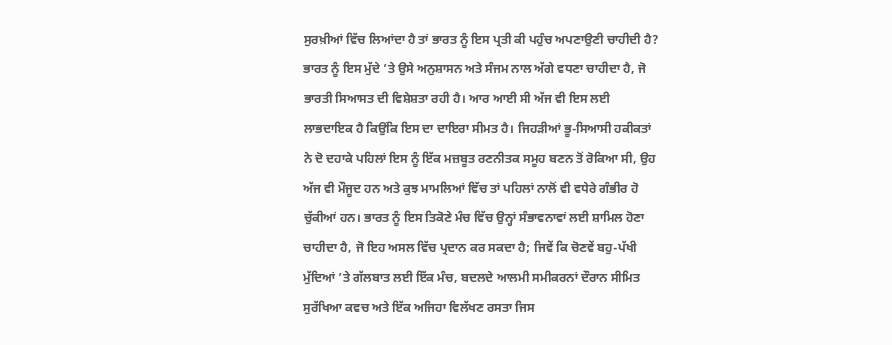ਸੁਰਖ਼ੀਆਂ ਵਿੱਚ ਲਿਆਂਦਾ ਹੈ ਤਾਂ ਭਾਰਤ ਨੂੰ ਇਸ ਪ੍ਰਤੀ ਕੀ ਪਹੁੰਚ ਅਪਣਾਉਣੀ ਚਾਹੀਦੀ ਹੈ? ਭਾਰਤ ਨੂੰ ਇਸ ਮੁੱਦੇ ’ਤੇ ਉਸੇ ਅਨੁਸ਼ਾਸਨ ਅਤੇ ਸੰਜਮ ਨਾਲ ਅੱਗੇ ਵਧਣਾ ਚਾਹੀਦਾ ਹੈ, ਜੋ ਭਾਰਤੀ ਸਿਆਸਤ ਦੀ ਵਿਸ਼ੇਸ਼ਤਾ ਰਹੀ ਹੈ। ਆਰ ਆਈ ਸੀ ਅੱਜ ਵੀ ਇਸ ਲਈ ਲਾਭਦਾਇਕ ਹੈ ਕਿਉਂਕਿ ਇਸ ਦਾ ਦਾਇਰਾ ਸੀਮਤ ਹੈ। ਜਿਹੜੀਆਂ ਭੂ-ਸਿਆਸੀ ਹਕੀਕਤਾਂ ਨੇ ਦੋ ਦਹਾਕੇ ਪਹਿਲਾਂ ਇਸ ਨੂੰ ਇੱਕ ਮਜ਼ਬੂਤ ਰਣਨੀਤਕ ਸਮੂਹ ਬਣਨ ਤੋਂ ਰੋਕਿਆ ਸੀ, ਉਹ ਅੱਜ ਵੀ ਮੌਜੂਦ ਹਨ ਅਤੇ ਕੁਝ ਮਾਮਲਿਆਂ ਵਿੱਚ ਤਾਂ ਪਹਿਲਾਂ ਨਾਲੋਂ ਵੀ ਵਧੇਰੇ ਗੰਭੀਰ ਹੋ ਚੁੱਕੀਆਂ ਹਨ। ਭਾਰਤ ਨੂੰ ਇਸ ਤਿਕੋਣੇ ਮੰਚ ਵਿੱਚ ਉਨ੍ਹਾਂ ਸੰਭਾਵਨਾਵਾਂ ਲਈ ਸ਼ਾਮਿਲ ਹੋਣਾ ਚਾਹੀਦਾ ਹੈ, ਜੋ ਇਹ ਅਸਲ ਵਿੱਚ ਪ੍ਰਦਾਨ ਕਰ ਸਕਦਾ ਹੈ; ਜਿਵੇਂ ਕਿ ਚੋਣਵੇਂ ਬਹੁ-ਪੱਖੀ ਮੁੱਦਿਆਂ ’ਤੇ ਗੱਲਬਾਤ ਲਈ ਇੱਕ ਮੰਚ, ਬਦਲਦੇ ਆਲਮੀ ਸਮੀਕਰਨਾਂ ਦੌਰਾਨ ਸੀਮਿਤ ਸੁਰੱਖਿਆ ਕਵਚ ਅਤੇ ਇੱਕ ਅਜਿਹਾ ਵਿਲੱਖਣ ਰਸਤਾ ਜਿਸ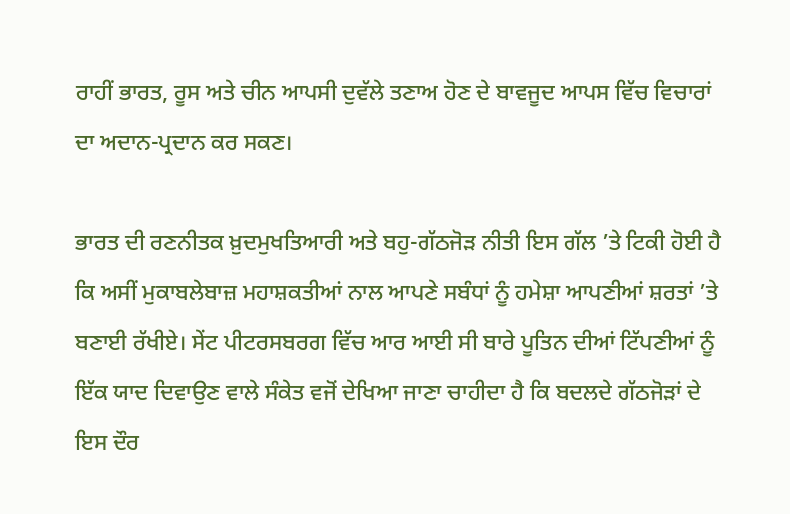ਰਾਹੀਂ ਭਾਰਤ, ਰੂਸ ਅਤੇ ਚੀਨ ਆਪਸੀ ਦੁਵੱਲੇ ਤਣਾਅ ਹੋਣ ਦੇ ਬਾਵਜੂਦ ਆਪਸ ਵਿੱਚ ਵਿਚਾਰਾਂ ਦਾ ਅਦਾਨ-ਪ੍ਰਦਾਨ ਕਰ ਸਕਣ।

ਭਾਰਤ ਦੀ ਰਣਨੀਤਕ ਖ਼ੁਦਮੁਖਤਿਆਰੀ ਅਤੇ ਬਹੁ-ਗੱਠਜੋੜ ਨੀਤੀ ਇਸ ਗੱਲ ’ਤੇ ਟਿਕੀ ਹੋਈ ਹੈ ਕਿ ਅਸੀਂ ਮੁਕਾਬਲੇਬਾਜ਼ ਮਹਾਸ਼ਕਤੀਆਂ ਨਾਲ ਆਪਣੇ ਸਬੰਧਾਂ ਨੂੰ ਹਮੇਸ਼ਾ ਆਪਣੀਆਂ ਸ਼ਰਤਾਂ ’ਤੇ ਬਣਾਈ ਰੱਖੀਏ। ਸੇਂਟ ਪੀਟਰਸਬਰਗ ਵਿੱਚ ਆਰ ਆਈ ਸੀ ਬਾਰੇ ਪੂਤਿਨ ਦੀਆਂ ਟਿੱਪਣੀਆਂ ਨੂੰ ਇੱਕ ਯਾਦ ਦਿਵਾਉਣ ਵਾਲੇ ਸੰਕੇਤ ਵਜੋਂ ਦੇਖਿਆ ਜਾਣਾ ਚਾਹੀਦਾ ਹੈ ਕਿ ਬਦਲਦੇ ਗੱਠਜੋੜਾਂ ਦੇ ਇਸ ਦੌਰ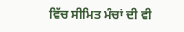ਵਿੱਚ ਸੀਮਿਤ ਮੰਚਾਂ ਦੀ ਵੀ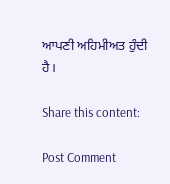ਆਪਣੀ ਅਹਿਮੀਅਤ ਹੁੰਦੀ ਹੈ।

Share this content:

Post Comment